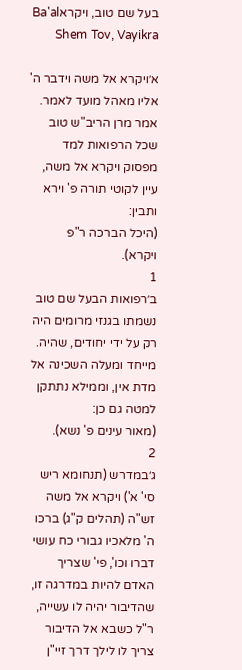בעל שם טוב, ויקראBa'al Shem Tov, Vayikra

א׳ויקרא אל משה וידבר ה' אליו מאהל מועד לאמר. אמר מרן הריב"ש טוב שכל הרפואות למד מפסוק ויקרא אל משה, עיין לקוטי תורה פ' וירא ותבין:
(היכל הברכה ר"פ ויקרא).
1
ב׳רפואות הבעל שם טוב נשמתו בגנזי מרומים היה רק על ידי יחודים, שהיה. מייחד ומעלה השכינה אל מדת אין, וממילא נתתקן למטה גם כן:
(מאור עינים פ' נשא).
2
ג׳במדרש (תנחומא ריש סי' א') ויקרא אל משה זש"ה (תהלים ק"ג) ברכו ה' מלאכיו גבורי כח עושי דברו וכו', פי' שצריך האדם להיות במדרגה זו, שהדיבור יהיה לו עשייה, ר"ל כשבא אל הדיבור צריך לו לילך דרך זיי"ן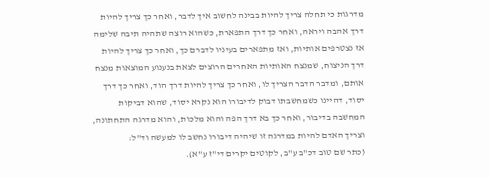מדרגות כי תחלה צריך להיות בבינה לחשוב איך לדבר, ואחר כך צריך להיות דרך אהבה ויראה, ואחר כך דרך התפארת, כשהוא רוצה שתהיה תיבה שלימה אז נצטרפים אותיות, ואז מתפארים בעיניו לדברם כך, ואחר כך צריך להיות דרך הניצוח, שמנצח האותיות האחרים הרוצים לצאת בנענוע המוצאות מנצח אותם, ומדבר הדבר הצריך לו, ואחר כך צריך להיות דרך הוד, ואחר כך דרך יסוד, דהיינו כשמחשבתו דבוק לדיבורו הוא נקרא יסוד, שהוא דביקות המחשבה בדיבור, ואחר כך בא דרך הפה והוא מלכות, והוא מדרגה התחתונה, וצריך האדם להיות במדרגה זו שיהיה דיבורו נחשב לו למעשה וד"ל:
(כתר שם טוב דכ"ב ע"ב, לקוטים יקרים די"ז ע"א).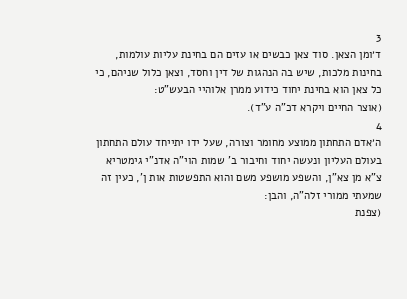3
ד׳ומן הצאן. סוד צאן כבשים או עזים הם בחינת עליות עולמות, בחינות מלכות, שיש בה הנהגות של דין וחסד, וצאן כלול שניהם, כי כל צאן הוא בחינת יחוד כידוע ממרן אלוהיי הבעש"ט:
(אוצר החיים ויקרא דכ"ה ע"ד).
4
ה׳אדם התחתון ממוצע מחומר וצורה, שעל ידו יתייחד עולם התחתון בעולם העליון ונעשה יחוד וחיבור ב' שמות הוי"ה אדנ"י גימטריא צ"א מן צא"ן, והשפע מושפע משם והוא התפשטות אות ן', כעין זה שמעתי ממורי זלה"ה, והבן:
(צפנת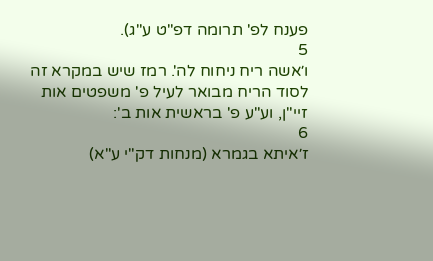פענח לפ' תרומה דפ"ט ע"ג).
5
ו׳אשה ריח ניחוח לה'. רמז שיש במקרא זה לסוד הריח מבואר לעיל פ' משפטים אות זיי"ן, וע"ע פ' בראשית אות ב':
6
ז׳איתא בגמרא (מנחות דק"י ע"א)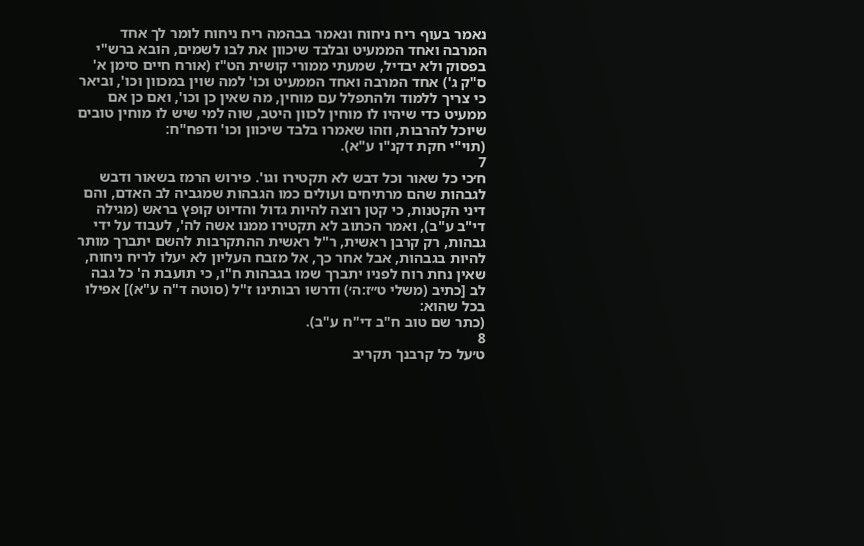נאמר בעוף ריח ניחוח ונאמר בבהמה ריח ניחוח לומר לך אחד המרבה ואחד הממעיט ובלבד שיכוון את לבו לשמים, הובא ברש"י בפסוק ולא יבדיל, שמעתי ממורי קושית הט"ז (אורח חיים סימן א' ס"ק ג') אחד המרבה ואחד הממעיט וכו' למה שוין במכוון וכו', וביאר כי צריך ללמוד ולהתפלל עם מוחין, מה שאין כן וכו', ואם כן אם ממעיט כדי שיהיו לו מוחין לכוון היטב, שוה למי שיש לו מוחין טובים שיוכל להרבות, וזהו שאמרו בלבד שיכוון וכו' ודפח"ח:
(תוי"י חקת דקנ"ו ע"א).
7
ח׳כי כל שאור וכל דבש לא תקטירו וגו'. פירוש הרמז בשאור ודבש לגבהות שהם מרתיחים ועולים כמו הגבהות שמגביה לב האדם, והם דיני הקטנות, כי קטן רוצה להיות גדול והדיוט קופץ בראש (מגילה די"ב ע"ב), ואמר הכתוב לא תקטירו ממנו אשה לה', לעבוד על ידי גבהות, רק קרבן ראשית, ר"ל ראשית ההתקרבות להשם יתברך מותר להיות בגבהות, אבל אחר כך, אל מזבח העליון לא יעלו לריח ניחוח, שאין נחת רוח לפניו יתברך שמו בגבהות ח"ו, כי תועבת ה' כל גבה לב [כתיב (משלי ט״ז:ה׳) ודרשו רבותינו ז"ל (סוטה ד"ה ע"א)] אפילו בכל שהוא:
(כתר שם טוב ח"ב די"ח ע"ב).
8
ט׳על כל קרבנך תקריב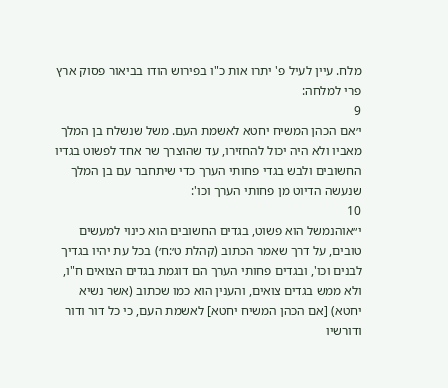מלח. עיין לעיל פ' יתרו אות כ"ו בפירוש הודו בביאור פסוק ארץ פרי למלחה:
9
י׳אם הכהן המשיח יחטא לאשמת העם. משל שנשלח בן המלך מאביו ולא היה יכול להחזירו, עד שהוצרך שר אחד לפשוט בגדיו החשובים ולבש בגדי פחותי הערך כדי שיתחבר עם בן המלך שנעשה הדיוט מן פחותי הערך וכו':
10
י״אוהנמשל הוא פשוט, בגדים החשובים הוא כינוי למעשים טובים, על דרך שאמר הכתוב (קהלת ט׳:ח׳) בכל עת יהיו בגדיך לבנים וכו', ובגדים פחותי הערך הם דוגמת בגדים הצואים ח"ו, ולא ממש בגדים צואים, והענין הוא כמו שכתוב (אשר נשיא יחטא) [אם הכהן המשיח יחטא] לאשמת העם, כי כל דור ודור ודורשיו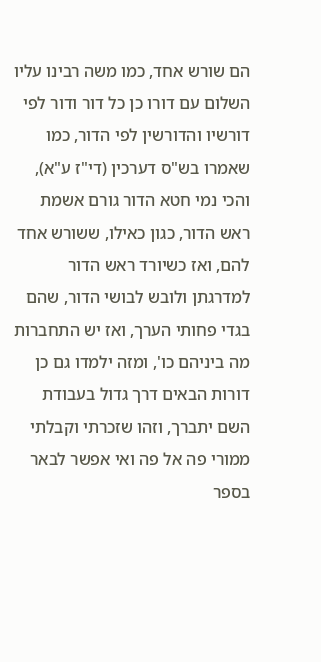הם שורש אחד, כמו משה רבינו עליו השלום עם דורו כן כל דור ודור לפי דורשיו והדורשין לפי הדור, כמו שאמרו בש"ס דערכין (די"ז ע"א), והכי נמי חטא הדור גורם אשמת ראש הדור, כגון כאילו, ששורש אחד להם, ואז כשיורד ראש הדור למדרגתן ולובש לבושי הדור, שהם בגדי פחותי הערך, ואז יש התחברות מה ביניהם כו', ומזה ילמדו גם כן דורות הבאים דרך גדול בעבודת השם יתברך, וזהו שזכרתי וקבלתי ממורי פה אל פה ואי אפשר לבאר בספר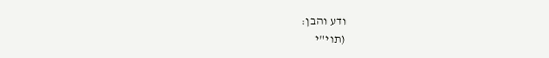ודע והבן:
(תוי"י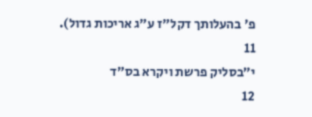פ' בהעלותך דקל"ז ע"ג אריכות גדול).
11
י״בסליק פרשת ויקרא בס"ד
12